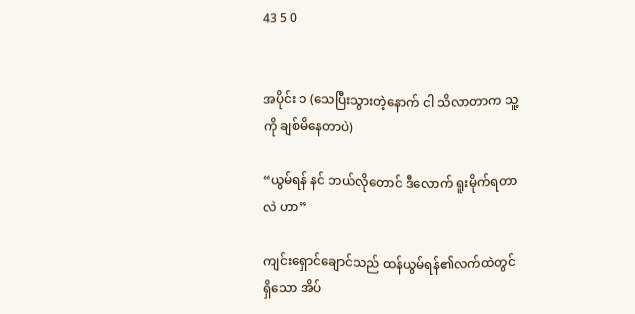43 5 0


အပိုင်း ၁ (သေပြီးသွားတဲ့နောက် ငါ သိလာတာက သူ့ကို ချစ်မိနေတာပဲ)

“ယွမ်ရန် နင် ဘယ်လိုတောင် ဒီလောက် ရူးမိုက်ရတာလဲ ဟာ”

ကျင်းရှောင်ချောင်သည် ထန်ယွမ်ရန်၏လက်ထဲတွင်ရှိသော အိပ်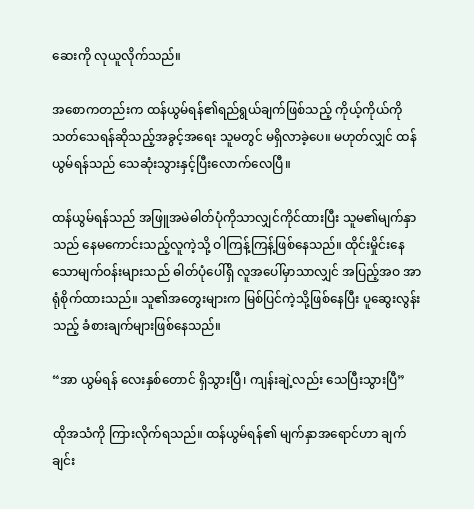ဆေးကို လုယူလိုက်သည်။

အစောကတည်းက ထန်ယွမ်ရန်၏ရည်ရွယ်ချက်ဖြစ်သည့် ကိုယ့်ကိုယ်ကို သတ်သေရန်ဆိုသည့်အခွင့်အရေး သူမတွင် မရှိလာခဲ့ပေ။ မဟုတ်လျှင် ထန်ယွမ်ရန်သည် သေဆုံးသွားနှင့်ပြီးလောက်လေပြီ။

ထန်ယွမ်ရန်သည် အဖြူအမဲဓါတ်ပုံကိုသာလျှင်ကိုင်ထားပြီး သူမ၏မျက်နှာသည် နေမကောင်းသည့်လူကဲ့သို့ ဝါကြန့်ကြန့်ဖြစ်နေသည်။ ထိုင်းမှိုင်းနေသောမျက်ဝန်းများသည် ဓါတ်ပုံပေါ်ရှိ လူအပေါ်မှာသာလျှင် အပြည့်အဝ အာရုံစိုက်ထားသည်။ သူ၏အတွေးများက မြစ်ပြင်ကဲ့သို့ဖြစ်နေပြီး ပူဆွေးလွန်းသည့် ခံစားချက်များဖြစ်နေသည်။

“အာ ယွမ်ရန် လေးနှစ်တောင် ရှိသွားပြီ၊ ကျန်းချဲ့လည်း သေပြီးသွားပြီ”

ထိုအသံကို ကြားလိုက်ရသည်။ ထန်ယွမ်ရန်၏ မျက်နှာအရောင်ဟာ ချက်ချင်း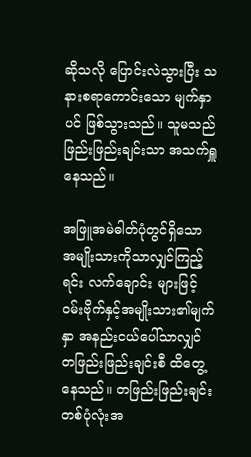ဆိုသလို ပြောင်းလဲသွားပြီး သနားစရာကောင်းသော မျက်နှာပင် ဖြစ်သွားသည်။ သူမသည် ဖြည်းဖြည်းချင်းသာ အသက်ရှူနေသည်။

အဖြူအမဲဓါတ်ပုံတွင်ရှိသော အမျိုးသားကိုသာလျှင်ကြည့်ရင်း လက်ချောင်း များဖြင့် ဝမ်းဗိုက်နှင့်အမျိုးသား၏မျက်နှာ အနည်းငယ်ပေါ်သာလျှင် တဖြည်းဖြည်းချင်းစီ ထိတွေ့နေသည်။ တဖြည်းဖြည်းချင်း တစ်ပုံလုံးအ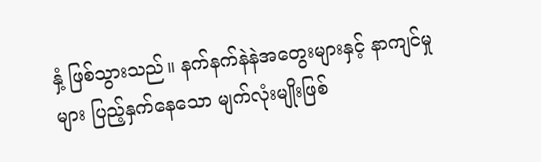နှံ့ ဖြစ်သွားသည်။ နက်နက်နဲနဲအတွေးများနှင့် နာကျင်မှုများ ပြည့်နှက်နေသော မျက်လုံးမျိုးဖြစ်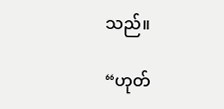သည်။

“ဟုတ်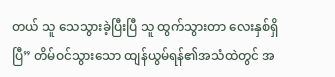တယ် သူ သေသွားခဲ့ပြီးပြီ သူ ထွက်သွားတာ လေးနှစ်ရှိပြီ” တိမ်ဝင်သွားသော ထျန်ယွမ်ရန်၏အသံထဲတွင် အ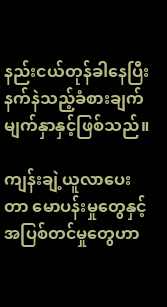နည်းငယ်တုန်ခါနေပြီး နက်နဲသည့်ခံစားချက် မျက်နှာနှင့်ဖြစ်သည်။

ကျန်းချဲ့ယူလာပေးတာ မောပန်းမှုတွေနှင့် အပြစ်တင်မှုတွေဟာ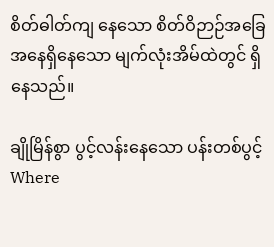စိတ်ဓါတ်ကျ နေသော စိတ်ဝိဉာဉ်အခြေအနေရှိနေသော မျက်လုံးအိမ်ထဲတွင် ရှိနေသည်။

ချိုမြိန်စွာ ပွင့်လန်းနေသော ပန်းတစ်ပွင့်Where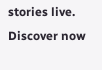stories live. Discover now